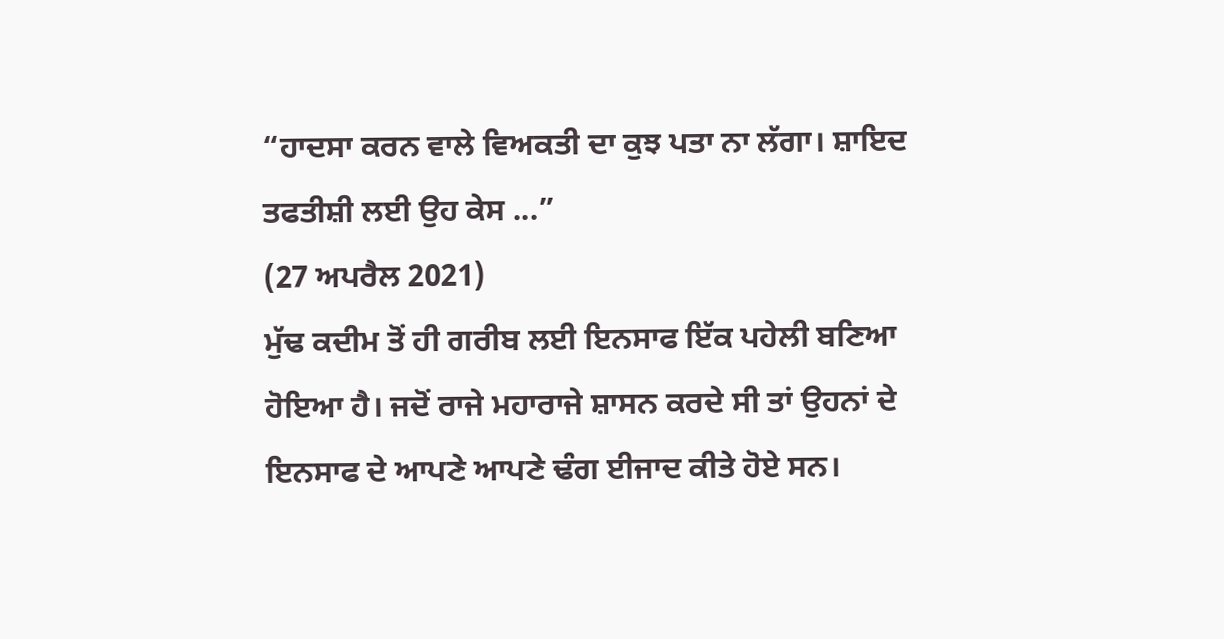“ਹਾਦਸਾ ਕਰਨ ਵਾਲੇ ਵਿਅਕਤੀ ਦਾ ਕੁਝ ਪਤਾ ਨਾ ਲੱਗਾ। ਸ਼ਾਇਦ ਤਫਤੀਸ਼ੀ ਲਈ ਉਹ ਕੇਸ ...”
(27 ਅਪਰੈਲ 2021)
ਮੁੱਢ ਕਦੀਮ ਤੋਂ ਹੀ ਗਰੀਬ ਲਈ ਇਨਸਾਫ ਇੱਕ ਪਹੇਲੀ ਬਣਿਆ ਹੋਇਆ ਹੈ। ਜਦੋਂ ਰਾਜੇ ਮਹਾਰਾਜੇ ਸ਼ਾਸਨ ਕਰਦੇ ਸੀ ਤਾਂ ਉਹਨਾਂ ਦੇ ਇਨਸਾਫ ਦੇ ਆਪਣੇ ਆਪਣੇ ਢੰਗ ਈਜਾਦ ਕੀਤੇ ਹੋਏ ਸਨ।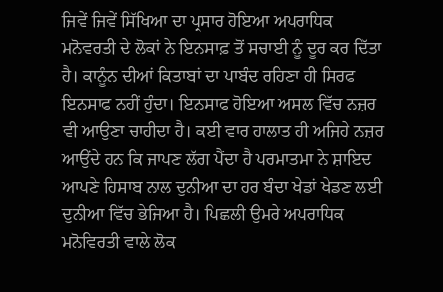ਜਿਵੇਂ ਜਿਵੇਂ ਸਿੱਖਿਆ ਦਾ ਪ੍ਰਸਾਰ ਹੋਇਆ ਅਪਰਾਧਿਕ ਮਨੋਵਰਤੀ ਦੇ ਲੋਕਾਂ ਨੇ ਇਨਸਾਫ਼ ਤੋਂ ਸਚਾਈ ਨੂੰ ਦੂਰ ਕਰ ਦਿੱਤਾ ਹੈ। ਕਾਨੂੰਨ ਦੀਆਂ ਕਿਤਾਬਾਂ ਦਾ ਪਾਬੰਦ ਰਹਿਣਾ ਹੀ ਸਿਰਫ ਇਨਸਾਫ ਨਹੀਂ ਹੁੰਦਾ। ਇਨਸਾਫ ਹੋਇਆ ਅਸਲ ਵਿੱਚ ਨਜ਼ਰ ਵੀ ਆਉਣਾ ਚਾਹੀਦਾ ਹੈ। ਕਈ ਵਾਰ ਹਾਲਾਤ ਹੀ ਅਜਿਹੇ ਨਜ਼ਰ ਆਉਂਦੇ ਹਨ ਕਿ ਜਾਪਣ ਲੱਗ ਪੈਂਦਾ ਹੈ ਪਰਮਾਤਮਾ ਨੇ ਸ਼ਾਇਦ ਆਪਣੇ ਹਿਸਾਬ ਨਾਲ ਦੁਨੀਆ ਦਾ ਹਰ ਬੰਦਾ ਖੇਡਾਂ ਖੇਡਣ ਲਈ ਦੁਨੀਆ ਵਿੱਚ ਭੇਜਿਆ ਹੈ। ਪਿਛਲੀ ਉਮਰੇ ਅਪਰਾਧਿਕ ਮਨੋਵਿਰਤੀ ਵਾਲੇ ਲੋਕ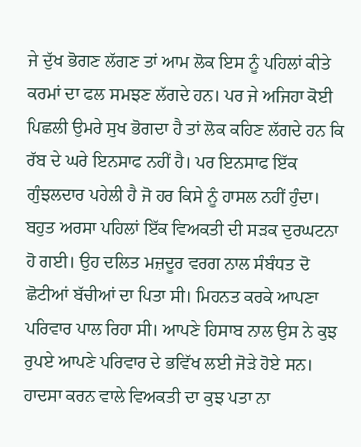ਜੇ ਦੁੱਖ ਭੋਗਣ ਲੱਗਣ ਤਾਂ ਆਮ ਲੋਕ ਇਸ ਨੂੰ ਪਹਿਲਾਂ ਕੀਤੇ ਕਰਮਾਂ ਦਾ ਫਲ ਸਮਝਣ ਲੱਗਦੇ ਹਨ। ਪਰ ਜੇ ਅਜਿਹਾ ਕੋਈ ਪਿਛਲੀ ਉਮਰੇ ਸੁਖ ਭੋਗਦਾ ਹੈ ਤਾਂ ਲੋਕ ਕਹਿਣ ਲੱਗਦੇ ਹਨ ਕਿ ਰੱਬ ਦੇ ਘਰੇ ਇਨਸਾਫ ਨਹੀਂ ਹੈ। ਪਰ ਇਨਸਾਫ ਇੱਕ ਗੁੰਝਲਦਾਰ ਪਹੇਲੀ ਹੈ ਜੋ ਹਰ ਕਿਸੇ ਨੂੰ ਹਾਸਲ ਨਹੀਂ ਹੁੰਦਾ।
ਬਹੁਤ ਅਰਸਾ ਪਹਿਲਾਂ ਇੱਕ ਵਿਅਕਤੀ ਦੀ ਸੜਕ ਦੁਰਘਟਨਾ ਹੋ ਗਈ। ਉਹ ਦਲਿਤ ਮਜ਼ਦੂਰ ਵਰਗ ਨਾਲ ਸੰਬੰਧਤ ਦੋ ਛੋਟੀਆਂ ਬੱਚੀਆਂ ਦਾ ਪਿਤਾ ਸੀ। ਮਿਹਨਤ ਕਰਕੇ ਆਪਣਾ ਪਰਿਵਾਰ ਪਾਲ ਰਿਹਾ ਸੀ। ਆਪਣੇ ਹਿਸਾਬ ਨਾਲ ਉਸ ਨੇ ਕੁਝ ਰੁਪਏ ਆਪਣੇ ਪਰਿਵਾਰ ਦੇ ਭਵਿੱਖ ਲਈ ਜੋੜੇ ਹੋਏ ਸਨ। ਹਾਦਸਾ ਕਰਨ ਵਾਲੇ ਵਿਅਕਤੀ ਦਾ ਕੁਝ ਪਤਾ ਨਾ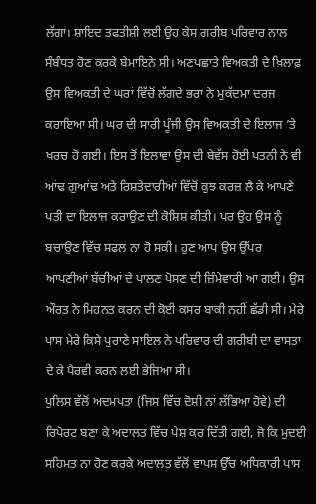ਲੱਗਾ। ਸ਼ਾਇਦ ਤਫਤੀਸ਼ੀ ਲਈ ਉਹ ਕੇਸ ਗਰੀਬ ਪਰਿਵਾਰ ਨਾਲ ਸੰਬੰਧਤ ਹੋਣ ਕਰਕੇ ਬੇਮਾਇਨੇ ਸੀ। ਅਣਪਛਾਤੇ ਵਿਅਕਤੀ ਦੇ ਖ਼ਿਲਾਫ਼ ਉਸ ਵਿਅਕਤੀ ਦੇ ਘਰਾਂ ਵਿੱਚੋਂ ਲੱਗਦੇ ਭਰਾ ਨੇ ਮੁਕੱਦਮਾ ਦਰਜ ਕਰਾਇਆ ਸੀ। ਘਰ ਦੀ ਸਾਰੀ ਪੂੰਜੀ ਉਸ ਵਿਅਕਤੀ ਦੇ ਇਲਾਜ ’ਤੇ ਖਰਚ ਹੋ ਗਈ। ਇਸ ਤੋਂ ਇਲਾਵਾ ਉਸ ਦੀ ਬੇਵੱਸ ਹੋਈ ਪਤਨੀ ਨੇ ਵੀ ਆਂਢ ਗੁਆਂਢ ਅਤੇ ਰਿਸ਼ਤੇਦਾਰੀਆਂ ਵਿੱਚੋਂ ਕੁਝ ਕਰਜ਼ ਲੈ ਕੇ ਆਪਣੇ ਪਤੀ ਦਾ ਇਲਾਜ ਕਰਾਉਣ ਦੀ ਕੋਸ਼ਿਸ਼ ਕੀਤੀ। ਪਰ ਉਹ ਉਸ ਨੂੰ ਬਚਾਉਣ ਵਿੱਚ ਸਫਲ ਨਾ ਹੋ ਸਕੀ। ਹੁਣ ਆਪ ਉਸ ਉੱਪਰ ਆਪਣੀਆਂ ਬੱਚੀਆਂ ਦੇ ਪਾਲਣ ਪੋਸਣ ਦੀ ਜ਼ਿੰਮੇਵਾਰੀ ਆ ਗਈ। ਉਸ ਔਰਤ ਨੇ ਮਿਹਨਤ ਕਰਨ ਦੀ ਕੋਈ ਕਸਰ ਬਾਕੀ ਨਹੀਂ ਛੱਡੀ ਸੀ। ਮੇਰੇ ਪਾਸ ਮੇਰੇ ਕਿਸੇ ਪੁਰਾਣੇ ਸਾਇਲ ਨੇ ਪਰਿਵਾਰ ਦੀ ਗਰੀਬੀ ਦਾ ਵਾਸਤਾ ਦੇ ਕੇ ਪੈਰਵੀ ਕਰਨ ਲਈ ਭੇਜਿਆ ਸੀ।
ਪੁਲਿਸ ਵੱਲੋਂ ਅਦਮਪਤਾ (ਜਿਸ ਵਿੱਚ ਦੋਸ਼ੀ ਨਾਂ ਲੱਭਿਆ ਹੋਵੇ) ਦੀ ਰਿਪੋਰਟ ਬਣਾ ਕੇ ਅਦਾਲਤ ਵਿੱਚ ਪੇਸ਼ ਕਰ ਦਿੱਤੀ ਗਈ, ਜੋ ਕਿ ਮੁਦਈ ਸਹਿਮਤ ਨਾ ਹੋਣ ਕਰਕੇ ਅਦਾਲਤ ਵੱਲੋਂ ਵਾਪਸ ਉੱਚ ਅਧਿਕਾਰੀ ਪਾਸ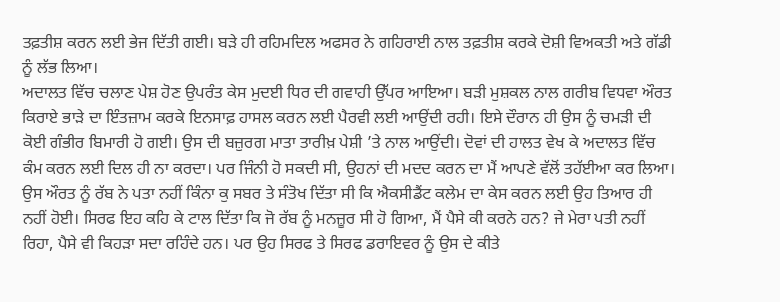ਤਫ਼ਤੀਸ਼ ਕਰਨ ਲਈ ਭੇਜ ਦਿੱਤੀ ਗਈ। ਬੜੇ ਹੀ ਰਹਿਮਦਿਲ ਅਫਸਰ ਨੇ ਗਹਿਰਾਈ ਨਾਲ ਤਫ਼ਤੀਸ਼ ਕਰਕੇ ਦੋਸ਼ੀ ਵਿਅਕਤੀ ਅਤੇ ਗੱਡੀ ਨੂੰ ਲੱਭ ਲਿਆ।
ਅਦਾਲਤ ਵਿੱਚ ਚਲਾਣ ਪੇਸ਼ ਹੋਣ ਉਪਰੰਤ ਕੇਸ ਮੁਦਈ ਧਿਰ ਦੀ ਗਵਾਹੀ ਉੱਪਰ ਆਇਆ। ਬੜੀ ਮੁਸ਼ਕਲ ਨਾਲ ਗਰੀਬ ਵਿਧਵਾ ਔਰਤ ਕਿਰਾਏ ਭਾੜੇ ਦਾ ਇੰਤਜ਼ਾਮ ਕਰਕੇ ਇਨਸਾਫ਼ ਹਾਸਲ ਕਰਨ ਲਈ ਪੈਰਵੀ ਲਈ ਆਉਂਦੀ ਰਹੀ। ਇਸੇ ਦੌਰਾਨ ਹੀ ਉਸ ਨੂੰ ਚਮੜੀ ਦੀ ਕੋਈ ਗੰਭੀਰ ਬਿਮਾਰੀ ਹੋ ਗਈ। ਉਸ ਦੀ ਬਜ਼ੁਰਗ ਮਾਤਾ ਤਾਰੀਖ਼ ਪੇਸ਼ੀ ’ਤੇ ਨਾਲ ਆਉਂਦੀ। ਦੋਵਾਂ ਦੀ ਹਾਲਤ ਵੇਖ ਕੇ ਅਦਾਲਤ ਵਿੱਚ ਕੰਮ ਕਰਨ ਲਈ ਦਿਲ ਹੀ ਨਾ ਕਰਦਾ। ਪਰ ਜਿੰਨੀ ਹੋ ਸਕਦੀ ਸੀ, ਉਹਨਾਂ ਦੀ ਮਦਦ ਕਰਨ ਦਾ ਮੈਂ ਆਪਣੇ ਵੱਲੋਂ ਤਹੱਈਆ ਕਰ ਲਿਆ।
ਉਸ ਔਰਤ ਨੂੰ ਰੱਬ ਨੇ ਪਤਾ ਨਹੀਂ ਕਿੰਨਾ ਕੁ ਸਬਰ ਤੇ ਸੰਤੋਖ ਦਿੱਤਾ ਸੀ ਕਿ ਐਕਸੀਡੈਂਟ ਕਲੇਮ ਦਾ ਕੇਸ ਕਰਨ ਲਈ ਉਹ ਤਿਆਰ ਹੀ ਨਹੀਂ ਹੋਈ। ਸਿਰਫ ਇਹ ਕਹਿ ਕੇ ਟਾਲ ਦਿੱਤਾ ਕਿ ਜੋ ਰੱਬ ਨੂੰ ਮਨਜ਼ੂਰ ਸੀ ਹੋ ਗਿਆ, ਮੈਂ ਪੈਸੇ ਕੀ ਕਰਨੇ ਹਨ? ਜੇ ਮੇਰਾ ਪਤੀ ਨਹੀਂ ਰਿਹਾ, ਪੈਸੇ ਵੀ ਕਿਹੜਾ ਸਦਾ ਰਹਿੰਦੇ ਹਨ। ਪਰ ਉਹ ਸਿਰਫ ਤੇ ਸਿਰਫ ਡਰਾਇਵਰ ਨੂੰ ਉਸ ਦੇ ਕੀਤੇ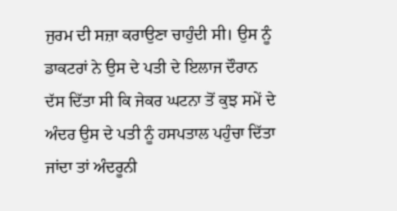ਜੁਰਮ ਦੀ ਸਜ਼ਾ ਕਰਾਉਣਾ ਚਾਹੁੰਦੀ ਸੀ। ਉਸ ਨੂੰ ਡਾਕਟਰਾਂ ਨੇ ਉਸ ਦੇ ਪਤੀ ਦੇ ਇਲਾਜ ਦੌਰਾਨ ਦੱਸ ਦਿੱਤਾ ਸੀ ਕਿ ਜੇਕਰ ਘਟਨਾ ਤੋਂ ਕੁਝ ਸਮੇਂ ਦੇ ਅੰਦਰ ਉਸ ਦੇ ਪਤੀ ਨੂੰ ਹਸਪਤਾਲ ਪਹੁੰਚਾ ਦਿੱਤਾ ਜਾਂਦਾ ਤਾਂ ਅੰਦਰੂਨੀ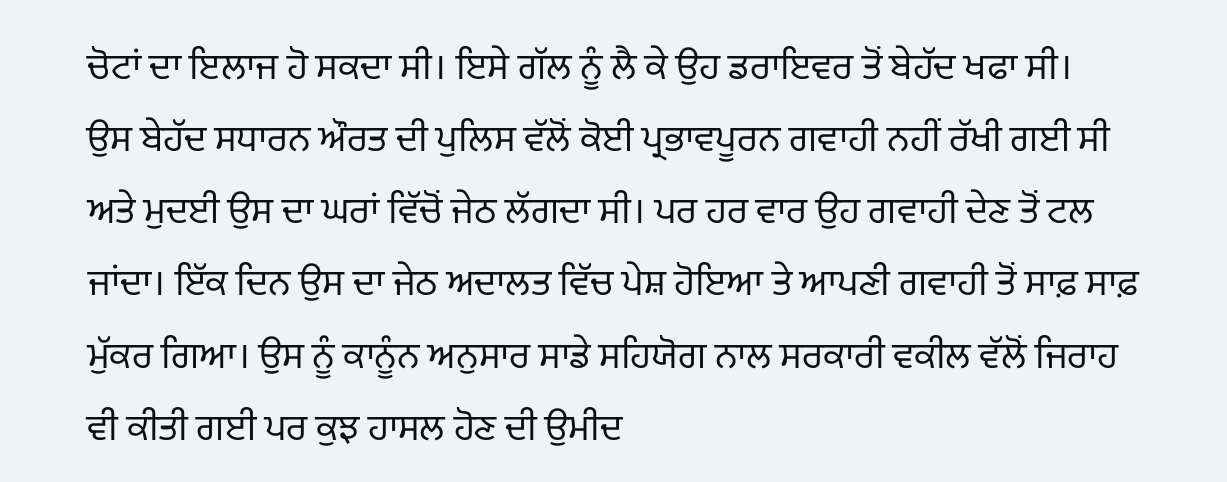ਚੋਟਾਂ ਦਾ ਇਲਾਜ ਹੋ ਸਕਦਾ ਸੀ। ਇਸੇ ਗੱਲ ਨੂੰ ਲੈ ਕੇ ਉਹ ਡਰਾਇਵਰ ਤੋਂ ਬੇਹੱਦ ਖਫਾ ਸੀ।
ਉਸ ਬੇਹੱਦ ਸਧਾਰਨ ਔਰਤ ਦੀ ਪੁਲਿਸ ਵੱਲੋਂ ਕੋਈ ਪ੍ਰਭਾਵਪੂਰਨ ਗਵਾਹੀ ਨਹੀਂ ਰੱਖੀ ਗਈ ਸੀ ਅਤੇ ਮੁਦਈ ਉਸ ਦਾ ਘਰਾਂ ਵਿੱਚੋਂ ਜੇਠ ਲੱਗਦਾ ਸੀ। ਪਰ ਹਰ ਵਾਰ ਉਹ ਗਵਾਹੀ ਦੇਣ ਤੋਂ ਟਲ ਜਾਂਦਾ। ਇੱਕ ਦਿਨ ਉਸ ਦਾ ਜੇਠ ਅਦਾਲਤ ਵਿੱਚ ਪੇਸ਼ ਹੋਇਆ ਤੇ ਆਪਣੀ ਗਵਾਹੀ ਤੋਂ ਸਾਫ਼ ਸਾਫ਼ ਮੁੱਕਰ ਗਿਆ। ਉਸ ਨੂੰ ਕਾਨੂੰਨ ਅਨੁਸਾਰ ਸਾਡੇ ਸਹਿਯੋਗ ਨਾਲ ਸਰਕਾਰੀ ਵਕੀਲ ਵੱਲੋਂ ਜਿਰਾਹ ਵੀ ਕੀਤੀ ਗਈ ਪਰ ਕੁਝ ਹਾਸਲ ਹੋਣ ਦੀ ਉਮੀਦ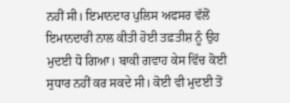ਨਹੀਂ ਸੀ। ਇਮਾਨਦਾਰ ਪੁਲਿਸ ਅਫਸਰ ਵੱਲੋਂ ਇਮਾਨਦਾਰੀ ਨਾਲ ਕੀਤੀ ਹੋਈ ਤਫ਼ਤੀਸ਼ ਨੂੰ ਉਹ ਮੁਦਈ ਧੋ ਗਿਆ। ਬਾਕੀ ਗਵਾਹ ਕੇਸ ਵਿੱਚ ਕੋਈ ਸੁਧਾਰ ਨਹੀਂ ਕਰ ਸਕਦੇ ਸੀ। ਕੋਈ ਵੀ ਮੁਦਈ ਤੋਂ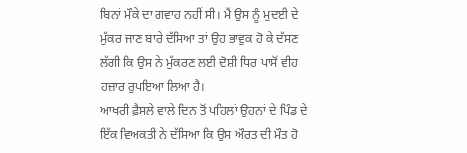ਬਿਨਾਂ ਮੌਕੇ ਦਾ ਗਵਾਹ ਨਹੀਂ ਸੀ। ਮੈਂ ਉਸ ਨੂੰ ਮੁਦਈ ਦੇ ਮੁੱਕਰ ਜਾਣ ਬਾਰੇ ਦੱਸਿਆ ਤਾਂ ਉਹ ਭਾਵੁਕ ਹੋ ਕੇ ਦੱਸਣ ਲੱਗੀ ਕਿ ਉਸ ਨੇ ਮੁੱਕਰਣ ਲਈ ਦੋਸ਼ੀ ਧਿਰ ਪਾਸੋਂ ਵੀਹ ਹਜ਼ਾਰ ਰੁਪਇਆ ਲਿਆ ਹੈ।
ਆਖਰੀ ਫ਼ੈਸਲੇ ਵਾਲੇ ਦਿਨ ਤੋਂ ਪਹਿਲਾਂ ਉਹਨਾਂ ਦੇ ਪਿੰਡ ਦੇ ਇੱਕ ਵਿਅਕਤੀ ਨੇ ਦੱਸਿਆ ਕਿ ਉਸ ਔਰਤ ਦੀ ਮੌਤ ਹੋ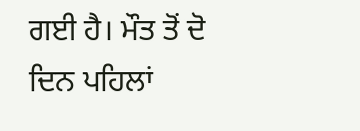ਗਈ ਹੈ। ਮੌਤ ਤੋਂ ਦੋ ਦਿਨ ਪਹਿਲਾਂ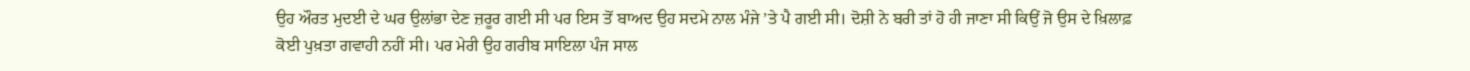ਉਹ ਔਰਤ ਮੁਦਈ ਦੇ ਘਰ ਉਲਾਂਭਾ ਦੇਣ ਜ਼ਰੂਰ ਗਈ ਸੀ ਪਰ ਇਸ ਤੋਂ ਬਾਅਦ ਉਹ ਸਦਮੇ ਨਾਲ ਮੰਜੇ ’ਤੇ ਪੈ ਗਈ ਸੀ। ਦੋਸ਼ੀ ਨੇ ਬਰੀ ਤਾਂ ਹੋ ਹੀ ਜਾਣਾ ਸੀ ਕਿਉਂ ਜੋ ਉਸ ਦੇ ਖ਼ਿਲਾਫ਼ ਕੋਈ ਪੁਖ਼ਤਾ ਗਵਾਹੀ ਨਹੀਂ ਸੀ। ਪਰ ਮੇਰੀ ਉਹ ਗਰੀਬ ਸਾਇਲਾ ਪੰਜ ਸਾਲ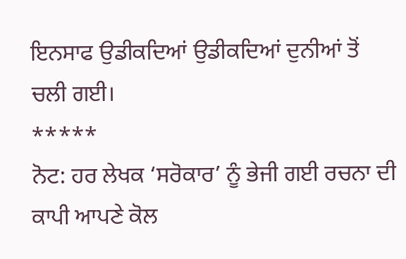ਇਨਸਾਫ ਉਡੀਕਦਿਆਂ ਉਡੀਕਦਿਆਂ ਦੁਨੀਆਂ ਤੋਂ ਚਲੀ ਗਈ।
*****
ਨੋਟ: ਹਰ ਲੇਖਕ ‘ਸਰੋਕਾਰ’ ਨੂੰ ਭੇਜੀ ਗਈ ਰਚਨਾ ਦੀ ਕਾਪੀ ਆਪਣੇ ਕੋਲ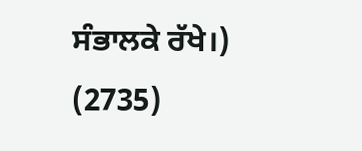ਸੰਭਾਲਕੇ ਰੱਖੇ।)
(2735)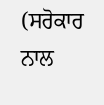(ਸਰੋਕਾਰ ਨਾਲ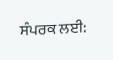ਸੰਪਰਕ ਲਈ: